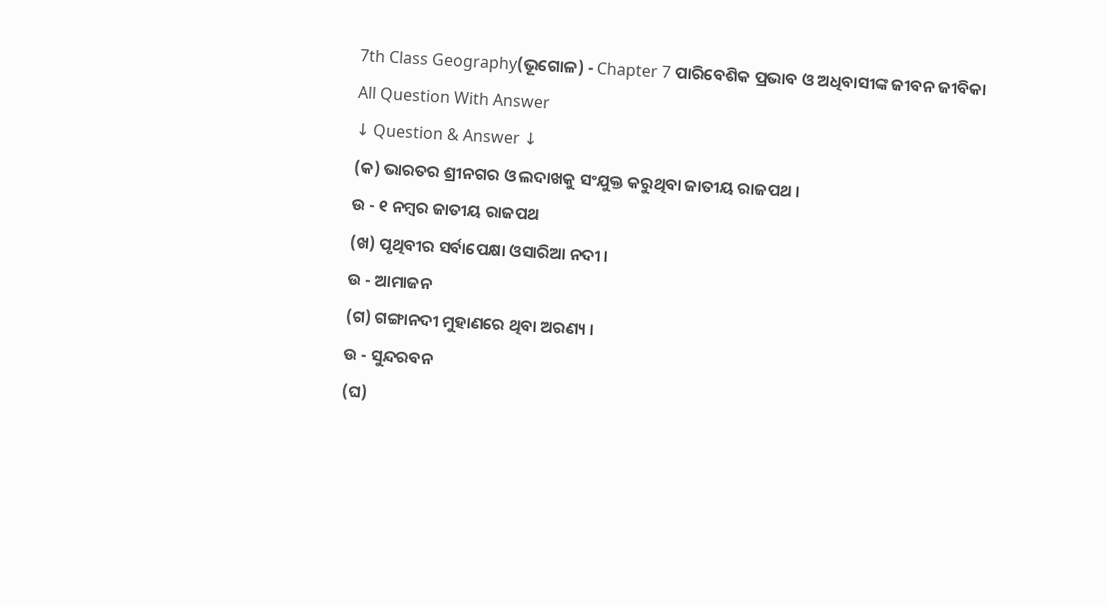7th Class Geography(ଭୂଗୋଳ) - Chapter 7 ପାରିବେଶିକ ପ୍ରଭାବ ଓ ଅଧିବାସୀଙ୍କ ଜୀବନ ଜୀବିକା All Question With Answer
↓ Question & Answer ↓
(କ) ଭାରତର ଶ୍ରୀନଗର ଓ ଲଦାଖକୁ ସଂଯୁକ୍ତ କରୁଥିବା ଜାତୀୟ ରାଜପଥ ।
ଉ - ୧ ନମ୍ବର ଜାତୀୟ ରାଜପଥ
(ଖ) ପୃଥିବୀର ସର୍ବାପେକ୍ଷା ଓସାରିଆ ନଦୀ ।
ଉ - ଆମାଜନ
(ଗ) ଗଙ୍ଗାନଦୀ ମୁହାଣରେ ଥିବା ଅରଣ୍ୟ ।
ଉ - ସୁନ୍ଦରବନ
(ଘ)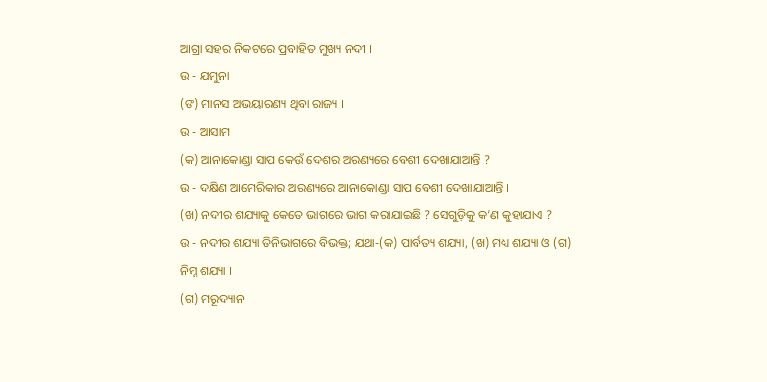ଆଗ୍ରା ସହର ନିକଟରେ ପ୍ରବାହିତ ମୁଖ୍ୟ ନଦୀ ।
ଉ - ଯମୁନା
(ଙ) ମାନସ ଅଭୟାରଣ୍ୟ ଥିବା ରାଜ୍ୟ ।
ଉ - ଆସାମ
(କ) ଆନାକୋଣ୍ଡା ସାପ କେଉଁ ଦେଶର ଅରଣ୍ୟରେ ବେଶୀ ଦେଖାଯାଆନ୍ତି ?
ଉ - ଦକ୍ଷିଣ ଆମେରିକାର ଅରଣ୍ୟରେ ଆନାକୋଣ୍ଡା ସାପ ବେଶୀ ଦେଖାଯାଆନ୍ତି ।
(ଖ) ନଦୀର ଶଯ୍ୟାକୁ କେତେ ଭାଗରେ ଭାଗ କରାଯାଇଛି ? ସେଗୁଡ଼ିକୁ କ’ଣ କୁହାଯାଏ ?
ଉ - ନଦୀର ଶଯ୍ୟା ତିନିଭାଗରେ ବିଭକ୍ତ; ଯଥା-(କ) ପାର୍ବତ୍ୟ ଶଯ୍ୟା, (ଖ) ମଧ୍ୟ ଶଯ୍ୟା ଓ (ଗ) ନିମ୍ନ ଶଯ୍ୟା ।
(ଗ) ମରୂଦ୍ୟାନ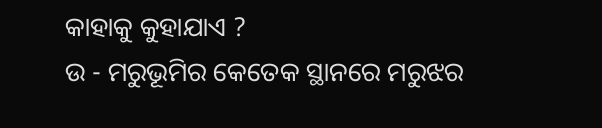କାହାକୁ କୁହାଯାଏ ?
ଉ - ମରୁଭୂମିର କେତେକ ସ୍ଥାନରେ ମରୁଝର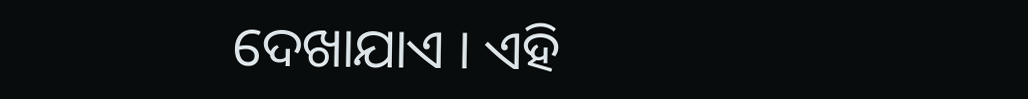ଦେଖାଯାଏ । ଏହି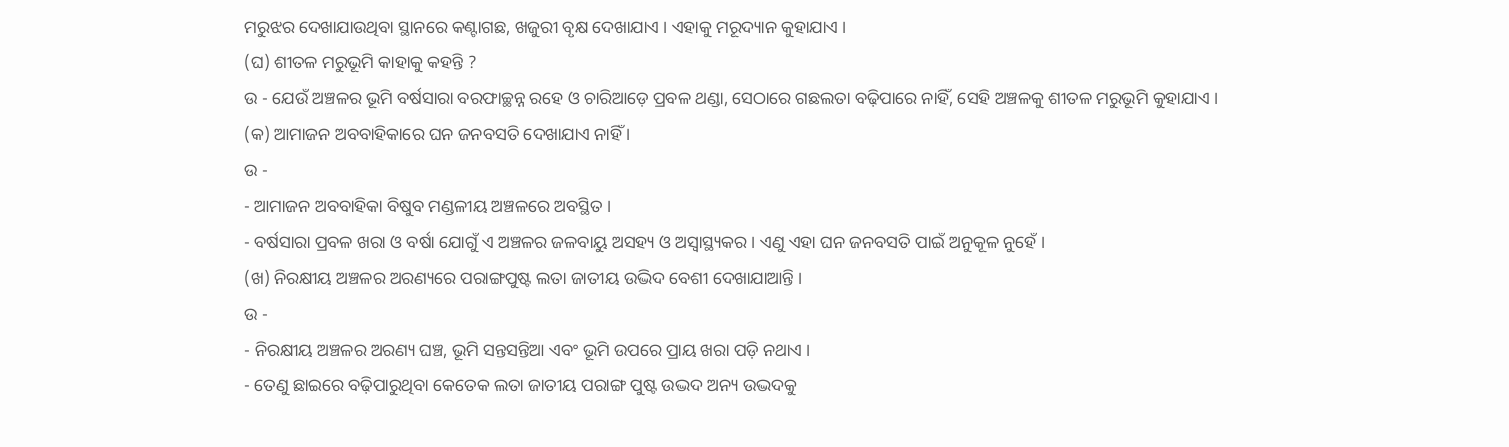ମରୁଝର ଦେଖାଯାଉଥିବା ସ୍ଥାନରେ କଣ୍ଟାଗଛ, ଖଜୁରୀ ବୃକ୍ଷ ଦେଖାଯାଏ । ଏହାକୁ ମରୂଦ୍ୟାନ କୁହାଯାଏ ।
(ଘ) ଶୀତଳ ମରୁଭୂମି କାହାକୁ କହନ୍ତି ?
ଉ - ଯେଉଁ ଅଞ୍ଚଳର ଭୂମି ବର୍ଷସାରା ବରଫାଚ୍ଛନ୍ନ ରହେ ଓ ଚାରିଆଡ଼େ ପ୍ରବଳ ଥଣ୍ଡା, ସେଠାରେ ଗଛଲତା ବଢ଼ିପାରେ ନାହିଁ, ସେହି ଅଞ୍ଚଳକୁ ଶୀତଳ ମରୁଭୂମି କୁହାଯାଏ ।
(କ) ଆମାଜନ ଅବବାହିକାରେ ଘନ ଜନବସତି ଦେଖାଯାଏ ନାହିଁ ।
ଉ -
- ଆମାଜନ ଅବବାହିକା ବିଷୁବ ମଣ୍ଡଳୀୟ ଅଞ୍ଚଳରେ ଅବସ୍ଥିତ ।
- ବର୍ଷସାରା ପ୍ରବଳ ଖରା ଓ ବର୍ଷା ଯୋଗୁଁ ଏ ଅଞ୍ଚଳର ଜଳବାୟୁ ଅସହ୍ୟ ଓ ଅସ୍ଵାସ୍ଥ୍ୟକର । ଏଣୁ ଏହା ଘନ ଜନବସତି ପାଇଁ ଅନୁକୂଳ ନୁହେଁ ।
(ଖ) ନିରକ୍ଷୀୟ ଅଞ୍ଚଳର ଅରଣ୍ୟରେ ପରାଙ୍ଗପୁଷ୍ଟ ଲତା ଜାତୀୟ ଉଦ୍ଭିଦ ବେଶୀ ଦେଖାଯାଆନ୍ତି ।
ଉ -
- ନିରକ୍ଷୀୟ ଅଞ୍ଚଳର ଅରଣ୍ୟ ଘଞ୍ଚ, ଭୂମି ସନ୍ତସନ୍ତିଆ ଏବଂ ଭୂମି ଉପରେ ପ୍ରାୟ ଖରା ପଡ଼ି ନଥାଏ ।
- ତେଣୁ ଛାଇରେ ବଢ଼ିପାରୁଥିବା କେତେକ ଲତା ଜାତୀୟ ପରାଙ୍ଗ ପୁଷ୍ଟ ଉଦ୍ଭଦ ଅନ୍ୟ ଉଦ୍ଭଦକୁ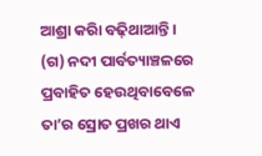ଆଶ୍ରା କରିା ବଢ଼ିଥାଆନ୍ତି ।
(ଗ) ନଦୀ ପାର୍ବତ୍ୟାଞ୍ଚଳରେ ପ୍ରବାହିତ ହେଉଥିବାବେଳେ ତା’ର ସ୍ରୋତ ପ୍ରଖର ଥାଏ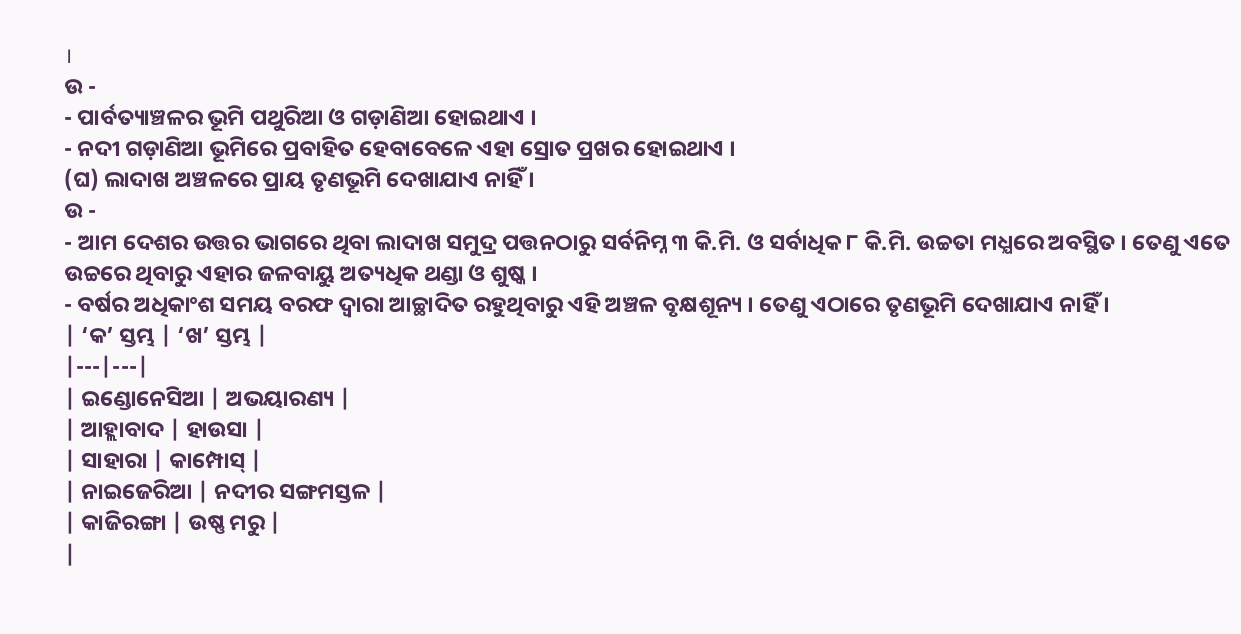।
ଉ -
- ପାର୍ବତ୍ୟାଞ୍ଚଳର ଭୂମି ପଥୁରିଆ ଓ ଗଡ଼ାଣିଆ ହୋଇଥାଏ ।
- ନଦୀ ଗଡ଼ାଣିଆ ଭୂମିରେ ପ୍ରବାହିତ ହେବାବେଳେ ଏହା ସ୍ରୋତ ପ୍ରଖର ହୋଇଥାଏ ।
(ଘ) ଲାଦାଖ ଅଞ୍ଚଳରେ ପ୍ରାୟ ତୃଣଭୂମି ଦେଖାଯାଏ ନାହିଁ ।
ଉ -
- ଆମ ଦେଶର ଉତ୍ତର ଭାଗରେ ଥିବା ଲାଦାଖ ସମୁଦ୍ର ପତ୍ତନଠାରୁ ସର୍ବନିମ୍ନ ୩ କି.ମି. ଓ ସର୍ବାଧିକ ୮ କି.ମି. ଉଚ୍ଚତା ମଧ୍ଯରେ ଅବସ୍ଥିତ । ତେଣୁ ଏତେ ଉଚ୍ଚରେ ଥିବାରୁ ଏହାର ଜଳବାୟୁ ଅତ୍ୟଧିକ ଥଣ୍ଡା ଓ ଶୁଷ୍କ ।
- ବର୍ଷର ଅଧିକାଂଶ ସମୟ ବରଫ ଦ୍ଵାରା ଆଚ୍ଛାଦିତ ରହୁଥିବାରୁ ଏହି ଅଞ୍ଚଳ ବୃକ୍ଷଶୂନ୍ୟ । ତେଣୁ ଏଠାରେ ତୃଣଭୂମି ଦେଖାଯାଏ ନାହିଁ ।
| ‘କ’ ସ୍ତମ୍ଭ | ‘ଖ’ ସ୍ତମ୍ଭ |
|---|---|
| ଇଣ୍ଡୋନେସିଆ | ଅଭୟାରଣ୍ୟ |
| ଆହ୍ଲାବାଦ | ହାଉସା |
| ସାହାରା | କାମ୍ପୋସ୍ |
| ନାଇଜେରିଆ | ନଦୀର ସଙ୍ଗମସ୍ତଳ |
| କାଜିରଙ୍ଗା | ଉଷ୍ଣ ମରୁ |
|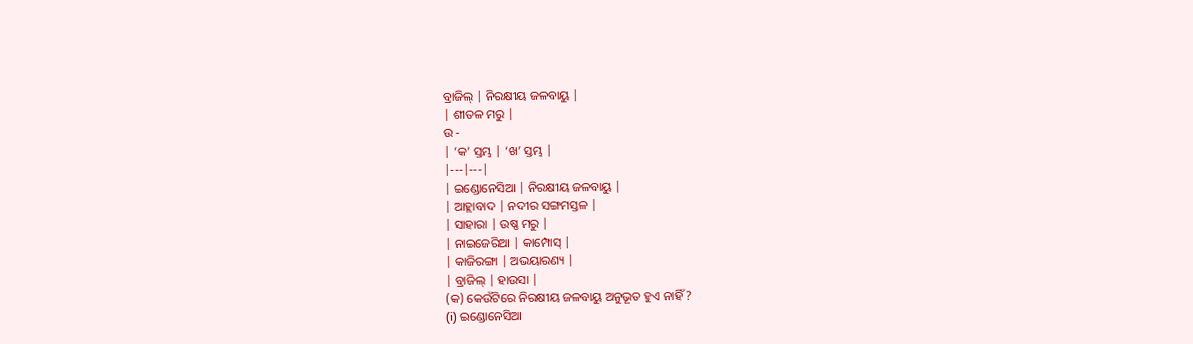ବ୍ରାଜିଲ୍ | ନିରକ୍ଷୀୟ ଜଳବାୟୁ |
| ଶୀତଳ ମରୁ |
ଉ -
| ‘କ’ ସ୍ତମ୍ଭ | ‘ଖ’ ସ୍ତମ୍ଭ |
|---|---|
| ଇଣ୍ଡୋନେସିଆ | ନିରକ୍ଷୀୟ ଜଳବାୟୁ |
| ଆହ୍ଲାବାଦ | ନଦୀର ସଙ୍ଗମସ୍ତଳ |
| ସାହାରା | ଉଷ୍ଣ ମରୁ |
| ନାଇଜେରିଆ | କାମ୍ପୋସ୍ |
| କାଜିରଙ୍ଗା | ଅଭୟାରଣ୍ୟ |
| ବ୍ରାଜିଲ୍ | ହାଉସା |
(କ) କେଉଁଟିରେ ନିରକ୍ଷୀୟ ଜଳବାୟୁ ଅନୁଭୂତ ହୁଏ ନାହିଁ ?
(i) ଇଣ୍ଡୋନେସିଆ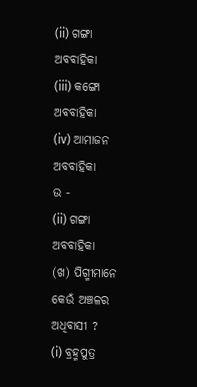(ii) ଗଙ୍ଗା ଅବବାହିକା
(iii) କଙ୍ଗୋ ଅବବାହିକା
(iv) ଆମାଜନ ଅବବାହିକା
ଉ -
(ii) ଗଙ୍ଗା ଅବବାହିକା
(ଖ) ପିଗ୍ମୀମାନେ କେଉଁ ଅଞ୍ଚଳର ଅଧିବାସୀ ?
(i) ବ୍ରହ୍ମପୁତ୍ର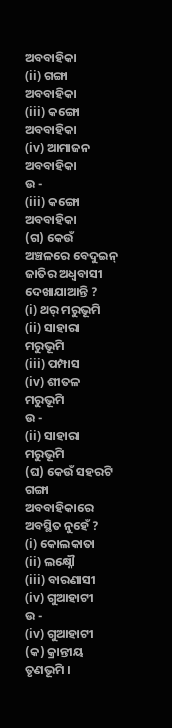ଅବବାହିକା
(ii) ଗଙ୍ଗା ଅବବାହିକା
(iii) କଙ୍ଗୋ ଅବବାହିକା
(iv) ଆମାଜନ ଅବବାହିକା
ଉ -
(iii) କଙ୍ଗୋ ଅବବାହିକା
(ଗ) କେଉଁ ଅଞ୍ଚଳରେ ବେଦୁଇନ୍ ଜାତିର ଅଧ୍ଵବାସୀ ଦେଖାଯାଆନ୍ତି ?
(i) ଥର୍ ମରୁଭୂମି
(ii) ସାହାରା ମରୁଭୂମି
(iii) ପମ୍ପାସ
(iv) ଶୀତଳ ମରୁଭୂମି
ଉ -
(ii) ସାହାରା ମରୁଭୂମି
(ଘ) କେଉଁ ସହରଟି ଗଙ୍ଗା ଅବବାହିକାରେ ଅବସ୍ଥିତ ନୁହେଁ ?
(i) କୋଲକାତା
(ii) ଲକ୍ଷ୍ନୌ
(iii) ବାରଣାସୀ
(iv) ଗୁଆହାଟୀ
ଉ -
(iv) ଗୁଆହାଟୀ
(କ) କ୍ରାନ୍ତୀୟ ତୃଣଭୂମି ।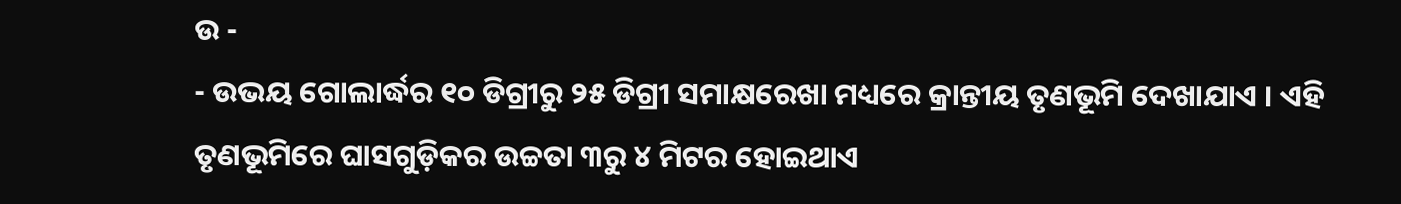ଉ -
- ଉଭୟ ଗୋଲାର୍ଦ୍ଧର ୧୦ ଡିଗ୍ରୀରୁ ୨୫ ଡିଗ୍ରୀ ସମାକ୍ଷରେଖା ମଧ୍ୟରେ କ୍ରାନ୍ତୀୟ ତୃଣଭୂମି ଦେଖାଯାଏ । ଏହି ତୃଣଭୂମିରେ ଘାସଗୁଡ଼ିକର ଉଚ୍ଚତା ୩ରୁ ୪ ମିଟର ହୋଇଥାଏ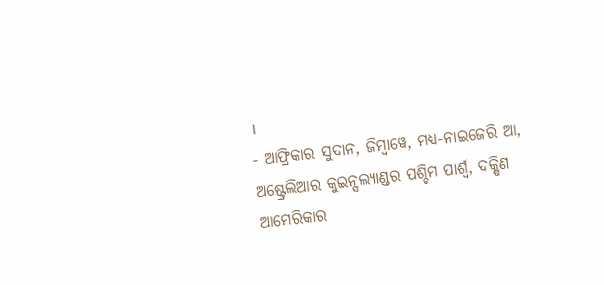।
- ଆଫ୍ରିକାର ସୁଦାନ, ଜିମ୍ବାୱେ, ମଧ୍ୟ-ନାଇଜେରି ଆ, ଅଷ୍ଟ୍ରେଲିଆର କୁଇନ୍ସଲ୍ୟାଣ୍ଡର ପଶ୍ଚିମ ପାର୍ଶ୍ଵ, ଦକ୍ଷିଣ ଆମେରିକାର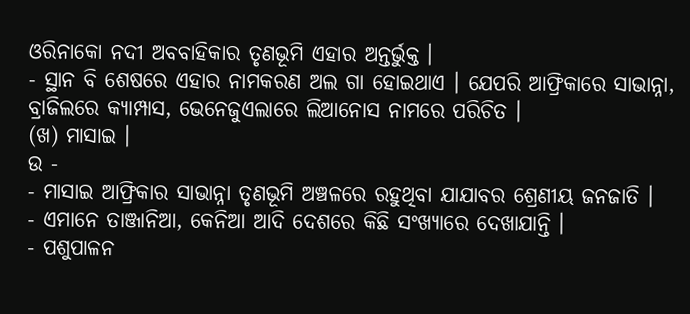ଓରିନାକୋ ନଦୀ ଅବବାହିକାର ତୃଣଭୂମି ଏହାର ଅନ୍ତର୍ଭୁକ୍ତ ।
- ସ୍ଥାନ ବି ଶେଷରେ ଏହାର ନାମକରଣ ଅଲ ଗା ହୋଇଥାଏ । ଯେପରି ଆଫ୍ରିକାରେ ସାଭାନ୍ନା, ବ୍ରାଜିଲରେ କ୍ୟାମ୍ପାସ, ଭେନେଜୁଏଲାରେ ଲିଆନୋସ ନାମରେ ପରିଚିତ ।
(ଖ) ମାସାଇ ।
ଉ -
- ମାସାଇ ଆଫ୍ରିକାର ସାଭାନ୍ନା ତୃଣଭୂମି ଅଞ୍ଚଳରେ ରହୁଥିବା ଯାଯାବର ଶ୍ରେଣୀୟ ଜନଜାତି ।
- ଏମାନେ ତାଞ୍ଜାନିଆ, କେନିଆ ଆଦି ଦେଶରେ କିଛି ସଂଖ୍ୟାରେ ଦେଖାଯାନ୍ତି ।
- ପଶୁପାଳନ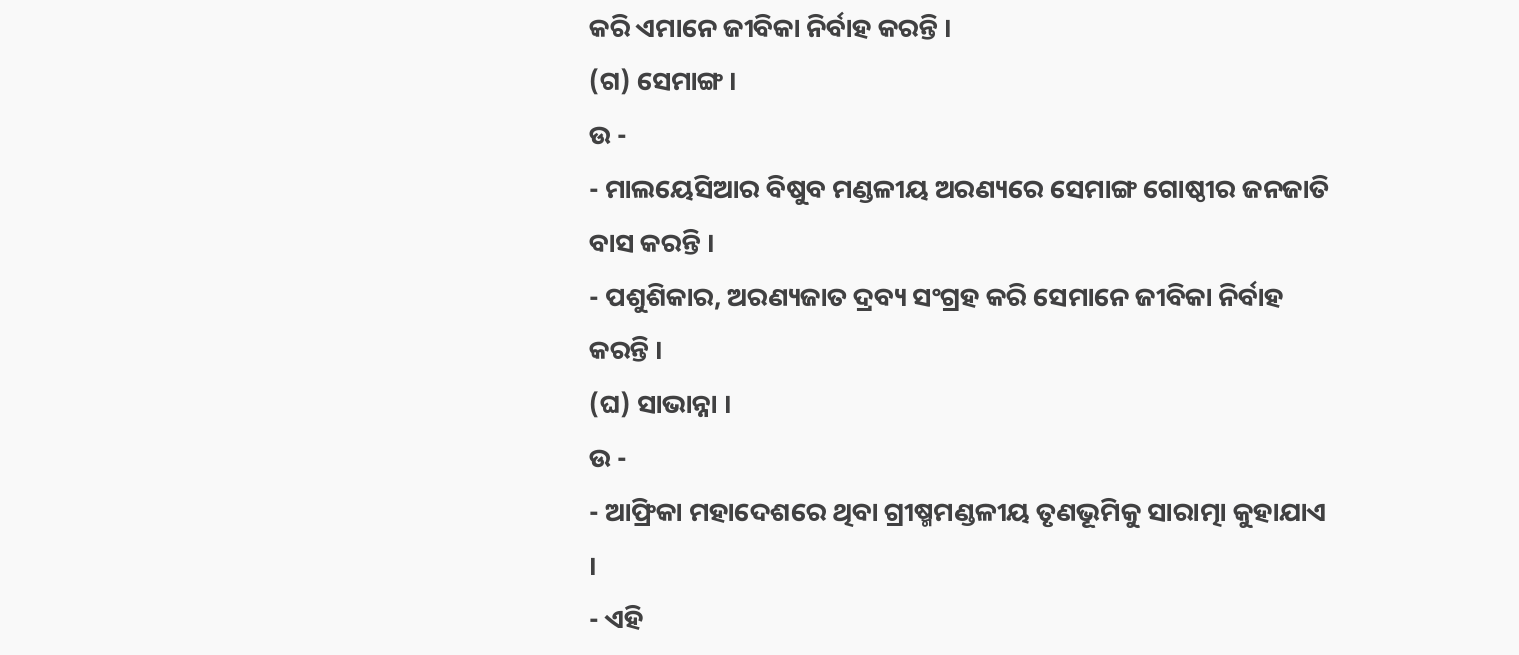କରି ଏମାନେ ଜୀବିକା ନିର୍ବାହ କରନ୍ତି ।
(ଗ) ସେମାଙ୍ଗ ।
ଉ -
- ମାଲୟେସିଆର ବିଷୁବ ମଣ୍ଡଳୀୟ ଅରଣ୍ୟରେ ସେମାଙ୍ଗ ଗୋଷ୍ଠୀର ଜନଜାତି ବାସ କରନ୍ତି ।
- ପଶୁଶିକାର, ଅରଣ୍ୟଜାତ ଦ୍ରବ୍ୟ ସଂଗ୍ରହ କରି ସେମାନେ ଜୀବିକା ନିର୍ବାହ କରନ୍ତି ।
(ଘ) ସାଭାନ୍ନା ।
ଉ -
- ଆଫ୍ରିକା ମହାଦେଶରେ ଥିବା ଗ୍ରୀଷ୍ମମଣ୍ଡଳୀୟ ତୃଣଭୂମିକୁ ସାରାତ୍ମା କୁହାଯାଏ ।
- ଏହି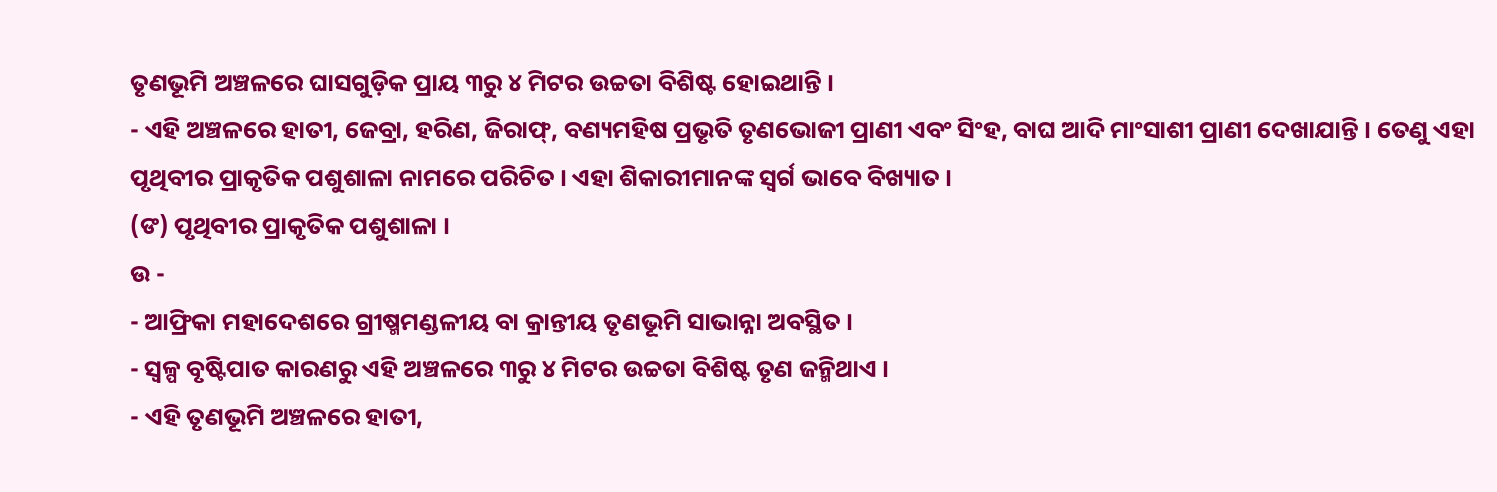ତୃଣଭୂମି ଅଞ୍ଚଳରେ ଘାସଗୁଡ଼ିକ ପ୍ରାୟ ୩ରୁ ୪ ମିଟର ଉଚ୍ଚତା ବିଶିଷ୍ଟ ହୋଇଥାନ୍ତି ।
- ଏହି ଅଞ୍ଚଳରେ ହାତୀ, ଜେବ୍ରା, ହରିଣ, ଜିରାଫ୍, ବଣ୍ୟମହିଷ ପ୍ରଭୃତି ତୃଣଭୋଜୀ ପ୍ରାଣୀ ଏବଂ ସିଂହ, ବାଘ ଆଦି ମାଂସାଶୀ ପ୍ରାଣୀ ଦେଖାଯାନ୍ତି । ତେଣୁ ଏହା ପୃଥିବୀର ପ୍ରାକୃତିକ ପଶୁଶାଳା ନାମରେ ପରିଚିତ । ଏହା ଶିକାରୀମାନଙ୍କ ସ୍ଵର୍ଗ ଭାବେ ବିଖ୍ୟାତ ।
(ଙ) ପୃଥିବୀର ପ୍ରାକୃତିକ ପଶୁଶାଳା ।
ଉ -
- ଆଫ୍ରିକା ମହାଦେଶରେ ଗ୍ରୀଷ୍ମମଣ୍ଡଳୀୟ ବା କ୍ରାନ୍ତୀୟ ତୃଣଭୂମି ସାଭାନ୍ନା ଅବସ୍ଥିତ ।
- ସ୍ଵଳ୍ପ ବୃଷ୍ଟିପାତ କାରଣରୁ ଏହି ଅଞ୍ଚଳରେ ୩ରୁ ୪ ମିଟର ଉଚ୍ଚତା ବିଶିଷ୍ଟ ତୃଣ ଜନ୍ମିଥାଏ ।
- ଏହି ତୃଣଭୂମି ଅଞ୍ଚଳରେ ହାତୀ,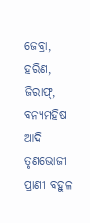ଜେବ୍ରା, ହରିଣ, ଜିରାଫ୍, ବନ୍ୟମହିଷ ଆଦି ତୃଣଭୋଜୀ ପ୍ରାଣୀ ବହୁଳ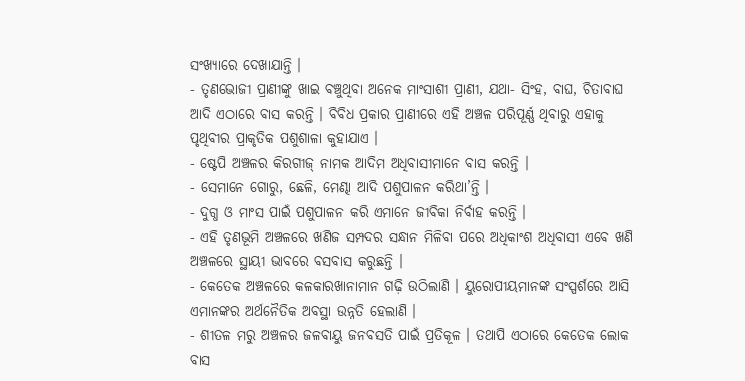ସଂଖ୍ୟାରେ ଦେଖାଯାନ୍ତି ।
- ତୃଣଭୋଜୀ ପ୍ରାଣୀଙ୍କୁ ଖାଇ ବଞ୍ଚୁଥିବା ଅନେକ ମାଂସାଶୀ ପ୍ରାଣୀ, ଯଥା- ସିଂହ, ବାଘ, ଚିତାବାଘ ଆଦି ଏଠାରେ ବାସ କରନ୍ତି । ବିବିଧ ପ୍ରକାର ପ୍ରାଣୀରେ ଏହି ଅଞ୍ଚଳ ପରିପୂର୍ଣ୍ଣ ଥିବାରୁ ଏହାକୁ ପୃଥିବୀର ପ୍ରାକୃତିକ ପଶୁଶାଳା କୁହାଯାଏ ।
- ଷ୍ଟେପି ଅଞ୍ଚଳର କିରଗୀଜ୍ ନାମକ ଆଦିମ ଅଧିବାସୀମାନେ ବାସ କରନ୍ତି ।
- ସେମାନେ ଗୋରୁ, ଛେଳି, ମେଣ୍ଢା ଆଦି ପଶୁପାଳନ କରିଥା’ନ୍ତି ।
- ଦୁଗ୍ଧ ଓ ମାଂସ ପାଇଁ ପଶୁପାଳନ କରି ଏମାନେ ଜୀବିକା ନିର୍ବାହ କରନ୍ତି ।
- ଏହି ତୃଣଭୂମି ଅଞ୍ଚଳରେ ଖଣିଜ ସମ୍ପଦର ସନ୍ଧାନ ମିଳିବା ପରେ ଅଧିକାଂଶ ଅଧିବାସୀ ଏବେ ଖଣି ଅଞ୍ଚଳରେ ସ୍ଥାୟୀ ଭାବରେ ବସବାସ କରୁଛନ୍ତି ।
- କେତେକ ଅଞ୍ଚଳରେ କଳକାରଖାନାମାନ ଗଢ଼ି ଉଠିଲାଣି । ୟୁରୋପୀୟମାନଙ୍କ ସଂସ୍ପର୍ଶରେ ଆସି ଏମାନଙ୍କର ଅର୍ଥନୈତିକ ଅବସ୍ଥା ଉନ୍ନତି ହେଲାଣି ।
- ଶୀତଳ ମରୁ ଅଞ୍ଚଳର ଜଳବାୟୁ ଜନବସତି ପାଇଁ ପ୍ରତିକୂଳ । ତଥାପି ଏଠାରେ କେତେକ ଲୋକ ବାସ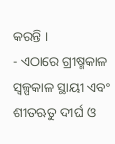କରନ୍ତି ।
- ଏଠାରେ ଗ୍ରୀଷ୍ମକାଳ ସ୍ବଳ୍ପକାଳ ସ୍ଥାୟୀ ଏବଂ ଶୀତଋତୁ ଦୀର୍ଘ ଓ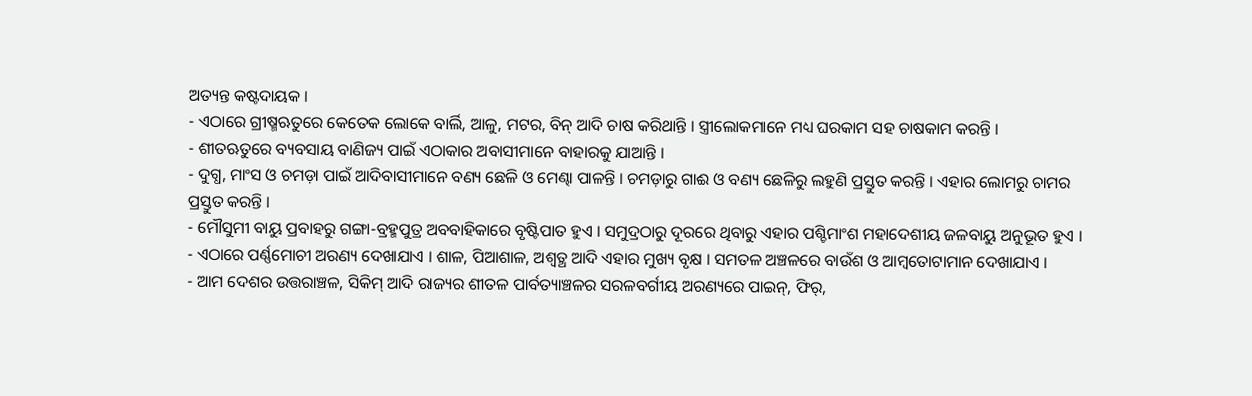ଅତ୍ୟନ୍ତ କଷ୍ଟଦାୟକ ।
- ଏଠାରେ ଗ୍ରୀଷ୍ମଋତୁରେ କେତେକ ଲୋକେ ବାର୍ଲି, ଆଳୁ, ମଟର, ବିନ୍ ଆଦି ଚାଷ କରିଥାନ୍ତି । ସ୍ତ୍ରୀଲୋକମାନେ ମଧ୍ୟ ଘରକାମ ସହ ଚାଷକାମ କରନ୍ତି ।
- ଶୀତଋତୁରେ ବ୍ୟବସାୟ ବାଣିଜ୍ୟ ପାଇଁ ଏଠାକାର ଅବାସୀମାନେ ବାହାରକୁ ଯାଆନ୍ତି ।
- ଦୁଗ୍ଧ, ମାଂସ ଓ ଚମଡ଼ା ପାଇଁ ଆଦିବାସୀମାନେ ବଣ୍ୟ ଛେଳି ଓ ମେଣ୍ଢା ପାଳନ୍ତି । ଚମଡ଼ାରୁ ଗାଈ ଓ ବଣ୍ୟ ଛେଳିରୁ ଲହୁଣି ପ୍ରସ୍ତୁତ କରନ୍ତି । ଏହାର ଲୋମରୁ ଚାମର ପ୍ରସ୍ତୁତ କରନ୍ତି ।
- ମୌସୁମୀ ବାୟୁ ପ୍ରବାହରୁ ଗଙ୍ଗା-ବ୍ରହ୍ମପୁତ୍ର ଅବବାହିକାରେ ବୃଷ୍ଟିପାତ ହୁଏ । ସମୁଦ୍ରଠାରୁ ଦୂରରେ ଥିବାରୁ ଏହାର ପଶ୍ଚିମାଂଶ ମହାଦେଶୀୟ ଜଳବାୟୁ ଅନୁଭୂତ ହୁଏ ।
- ଏଠାରେ ପର୍ଣ୍ଣମୋଚୀ ଅରଣ୍ୟ ଦେଖାଯାଏ । ଶାଳ, ପିଆଶାଳ, ଅଶ୍ୱତ୍ଥ ଆଦି ଏହାର ମୁଖ୍ୟ ବୃକ୍ଷ । ସମତଳ ଅଞ୍ଚଳରେ ବାଉଁଶ ଓ ଆମ୍ବତୋଟାମାନ ଦେଖାଯାଏ ।
- ଆମ ଦେଶର ଉତ୍ତରାଞ୍ଚଳ, ସିକିମ୍ ଆଦି ରାଜ୍ୟର ଶୀତଳ ପାର୍ବତ୍ୟାଞ୍ଚଳର ସରଳବର୍ଗୀୟ ଅରଣ୍ୟରେ ପାଇନ୍, ଫିର୍,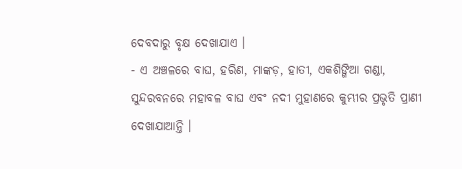ଦେବଦାରୁ ବୃକ୍ଷ ଦେଖାଯାଏ ।
- ଏ ଅଞ୍ଚଳରେ ବାଘ, ହରିଣ, ମାଙ୍କଡ଼, ହାତୀ, ଏକଶିଙ୍ଗିଆ ଗଣ୍ଡା, ସୁନ୍ଦରବନରେ ମହାବଳ ବାଘ ଏବଂ ନଦୀ ମୁହାଣରେ କୁମ୍ଭୀର ପ୍ରଭୃତି ପ୍ରାଣୀ ଦେଖାଯାଆନ୍ତି ।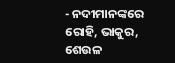- ନଦୀମାନଙ୍କରେ ରୋହି, ଭାକୁର, ଶେଉଳ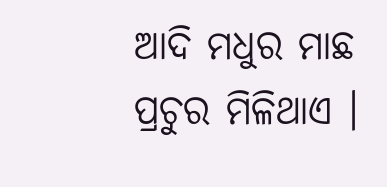ଆଦି ମଧୁର ମାଛ ପ୍ରଚୁର ମିଳିଥାଏ ।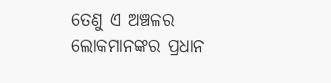ତେଣୁ ଏ ଅଞ୍ଚଳର ଲୋକମାନଙ୍କର ପ୍ରଧାନ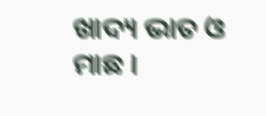ଖାଦ୍ୟ ଭାତ ଓ ମାଛ ।